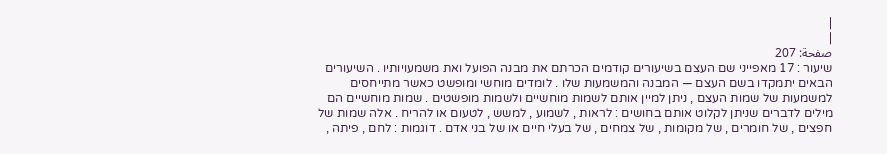|
|
صفحة: 207
שיעור : 17 מאפייני שם העצם בשיעורים קודמים הכרתם את מבנה הפועל ואת משמעויותיו . השיעורים הבאים יתמקדו בשם העצם — המבנה והמשמעות שלו . לומדים מוחשי ומופשט כאשר מתייחסים למשמעות של שמות העצם , ניתן למיין אותם לשמות מוחשיים ולשמות מופשטים . שמות מוחשיים הם מילים לדברים שניתן לקלוט אותם בחושים : לראות , לשמוע , למשש , לטעום או להריח . אלה שמות של חפצים , של חומרים , של מקומות , של צמחים , של בעלי חיים או של בני אדם . דוגמות : לחם , פיתה ,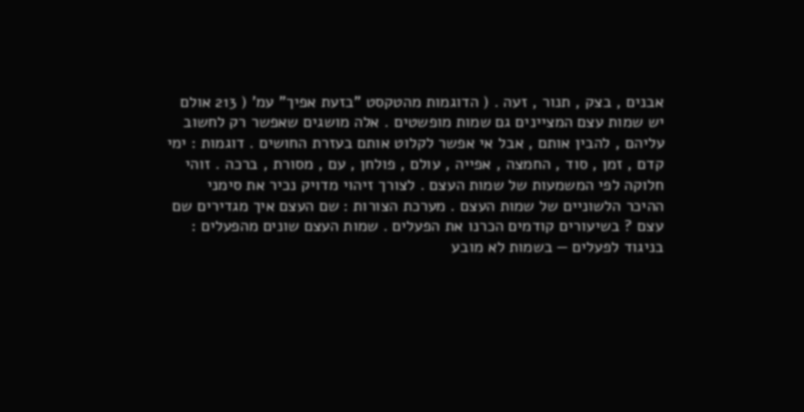אבנים , בצק , תנור , זעה . ( הדוגמות מהטקסט "בזעת אפיך" עמ' ( 213 אולם יש שמות עצם המציינים גם שמות מופשטים . אלה מושגים שאפשר רק לחשוב עליהם , להבין אותם , אבל אי אפשר לקלוט אותם בעזרת החושים . דוגמות : ימי קדם , זמן , סוד , החמצה , אפייה , עולם , פולחן , עם , מסורת , ברכה . זוהי חלוקה לפי המשמעות של שמות העצם . לצורך זיהוי מדויק נכיר את סימני ההיכר הלשוניים של שמות העצם . מערכת הצורות : שם העצם איך מגדירים שם עצם ? בשיעורים קודמים הכרנו את הפעלים . שמות העצם שונים מהפעלים : בניגוד לפעלים — בשמות לא מובע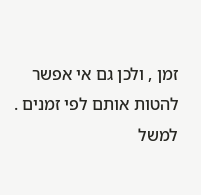זמן , ולכן גם אי אפשר להטות אותם לפי זמנים . למשל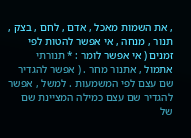, את השמות מאכל , אדם , לחם , בצק , תנור , מנחה , אי אפשר להטות לפי זמנים ( אי אפשר לומר : * תנורתי אתמול , אתנור מחר . ( אפשר להגדיר שם עצם לפי המשמעות . למשל , אפשר להגדיר שם עצם כמילה המציינת שם של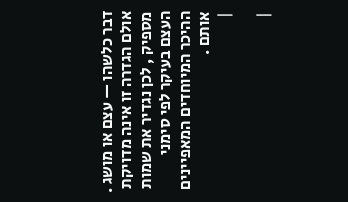דבר כלשהו — עצם או מושג . אולם הגדרה זו אינה מדויקת מספיק , לכן נגדיר את שמות העצם בעיקר לפי סימני ההיכר המיוחדים המאפיינים אותם .
|

|